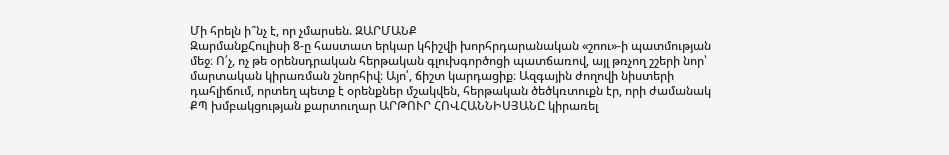Մի հրելն ի՞նչ է, որ չմարսեն. ԶԱՐՄԱՆՔ
ԶարմանքՀուլիսի 8-ը հաստատ երկար կհիշվի խորհրդարանական «շոու»-ի պատմության մեջ։ Ո՛չ, ոչ թե օրենսդրական հերթական գլուխգործոցի պատճառով, այլ թռչող շշերի նոր՝ մարտական կիրառման շնորհիվ։ Այո՛, ճիշտ կարդացիք։ Ազգային ժողովի նիստերի դահլիճում, որտեղ պետք է օրենքներ մշակվեն, հերթական ծեծկռտուքն էր, որի ժամանակ ՔՊ խմբակցության քարտուղար ԱՐԹՈՒՐ ՀՈՎՀԱՆՆԻՍՅԱՆԸ կիրառել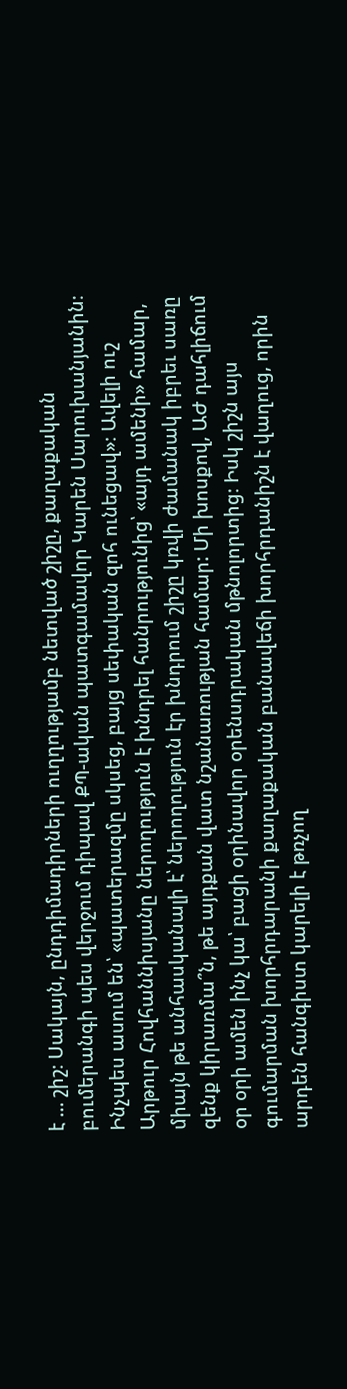է … շիշ։ Սակայն, ընդդիմադիրների ուղղությամբ նետված շիշը, քաղաքական բումերանգի պես վերջում դիպավ ՔՊ-ական պատգամավոր Կարեն Սարուխանյանին։ Ինչպես ասում են՝ «պատերազմը սկսեց, բայց սեփական զոհ ունեցավ»։ Ավելի ուշ Արթուր Հովհաննիսյանը ներողություն է խնդրել հանրությունից՝ «այդ ամենի» համար, միայն թե անհասկանալի է՝ ներողություն էր խնդրում շիշը կռվի ժամանակ իբրեւ սառը զենք կիրառմա՞ն, թե այդքան վատ նշանառության համար: Մի խոսքով, ԱԺ դահլիճում օր օրի ամեն ինչ կա՝ բացի օրինավոր օրենսդրական մթնոլորտից։ Իսկ շիշն այս գումարման խորհրդարանի քաղաքական բանավեճի խորհրդանիշն է վաղուց, որին արդեն հանգիստ կարելի է թռչող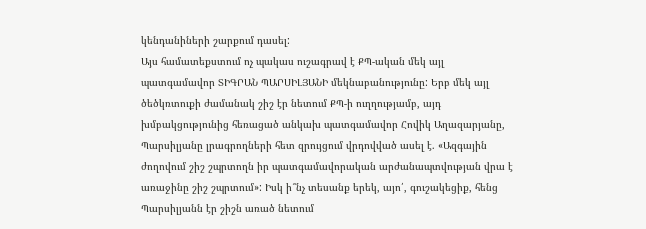կենդանիների շարքում դասել:
Այս համատեքստում ոչ պակաս ուշագրավ է ՔՊ-ական մեկ այլ պատգամավոր ՏԻԳՐԱՆ ՊԱՐՍԻԼՅԱՆԻ մեկնաբանությունը: Երբ մեկ այլ ծեծկռտուքի ժամանակ շիշ էր նետում ՔՊ-ի ուղղությամբ, այդ խմբակցությունից հեռացած անկախ պատգամավոր Հովիկ Աղազարյանը, Պարսիլյանը լրագրողների հետ զրույցում վրդովված ասել է. «Ազգային ժողովում շիշ շպրտողն իր պատգամավորական արժանապտվության վրա է առաջինը շիշ շպրտում»: Իսկ ի՞նչ տեսանք երեկ, այո՛, գուշակեցիք, հենց Պարսիլյանն էր շիշն առած նետում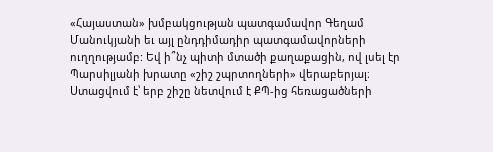«Հայաստան» խմբակցության պատգամավոր Գեղամ Մանուկյանի եւ այլ ընդդիմադիր պատգամավորների ուղղությամբ: Եվ ի՞նչ պիտի մտածի քաղաքացին, ով լսել էր Պարսիլյանի խրատը «շիշ շպրտողների» վերաբերյալ։ Ստացվում է՝ երբ շիշը նետվում է ՔՊ-ից հեռացածների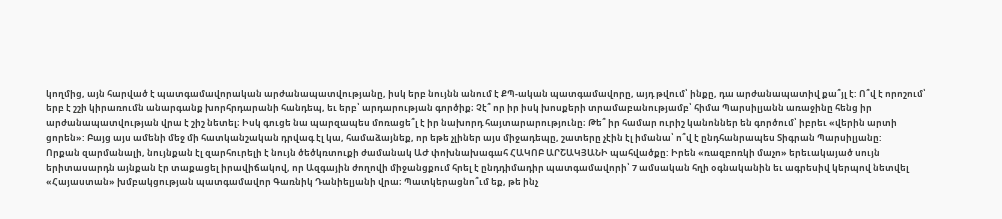կողմից, այն հարված է պատգամավորական արժանապատվությանը, իսկ երբ նույնն անում է ՔՊ-ական պատգամավորը, այդ թվում՝ ինքը, դա արժանապատիվ քա՞յլ է: Ո՞վ է որոշում՝ երբ է շշի կիրառումն անարգանք խորհրդարանի հանդեպ, եւ երբ՝ արդարության գործիք։ Չէ՞ որ իր իսկ խոսքերի տրամաբանությամբ՝ հիմա Պարսիլյանն առաջինը հենց իր արժանապատվության վրա է շիշ նետել։ Իսկ գուցե նա պարզապես մոռացե՞լ է իր նախորդ հայտարարությունը։ Թե՞ իր համար ուրիշ կանոններ են գործում՝ իբրեւ «վերին արտի ցորեն»: Բայց այս ամենի մեջ մի հատկանշական դրվագ էլ կա, համաձայնեք, որ եթե չլիներ այս միջադեպը, շատերը չէին էլ իմանա՝ ո՞վ է ընդհանրապես Տիգրան Պարսիլյանը:
Որքան զարմանալի, նույնքան էլ զարհուրելի է նույն ծեծկռտուքի ժամանակ ԱԺ փոխնախագահ ՀԱԿՈԲ ԱՐՇԱԿՅԱՆԻ պահվածքը: Իրեն «ռազբոռկի մաչո» երեւակայած սույն երիտասարդն այնքան էր տաքացել իրավիճակով, որ Ազգային ժողովի միջանցքում հրել է ընդդիմադիր պատգամավորի՝ 7 ամսական հղի օգնականին եւ ագրեսիվ կերպով նետվել «Հայաստան» խմբակցության պատգամավոր Գառնիկ Դանիելյանի վրա։ Պատկերացնո՞ւմ եք, թե ինչ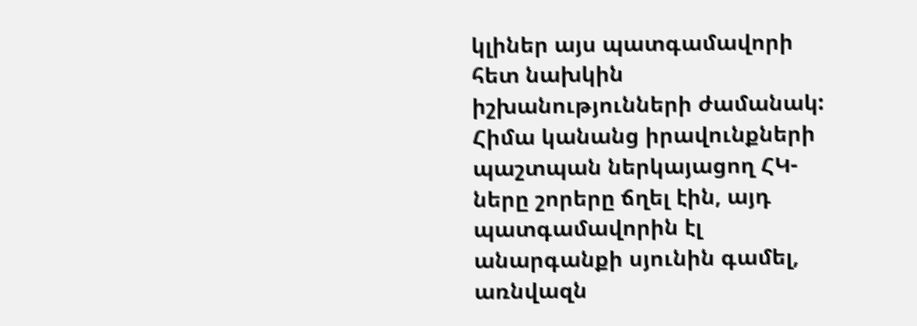կլիներ այս պատգամավորի հետ նախկին իշխանությունների ժամանակ: Հիմա կանանց իրավունքների պաշտպան ներկայացող ՀԿ-ները շորերը ճղել էին, այդ պատգամավորին էլ անարգանքի սյունին գամել, առնվազն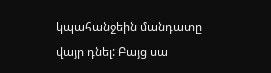կպահանջեին մանդատը վայր դնել: Բայց սա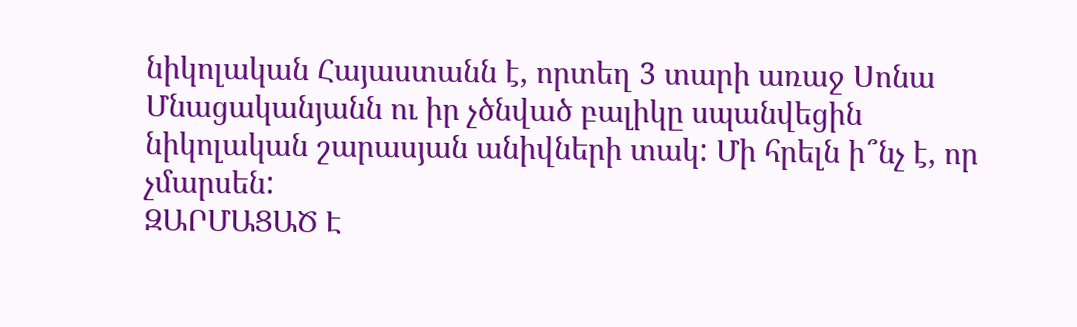նիկոլական Հայաստանն է, որտեղ 3 տարի առաջ Սոնա Մնացականյանն ու իր չծնված բալիկը սպանվեցին նիկոլական շարասյան անիվների տակ: Մի հրելն ի՞նչ է, որ չմարսեն:
ԶԱՐՄԱՑԱԾ Է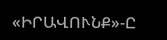«ԻՐԱՎՈՒՆՔ»-Ը